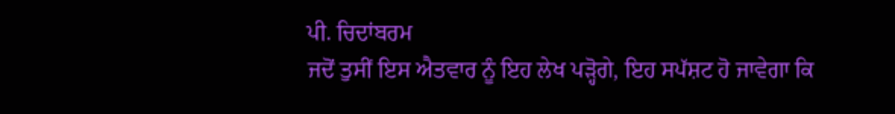ਪੀ. ਚਿਦਾਂਬਰਮ
ਜਦੋਂ ਤੁਸੀਂ ਇਸ ਐਤਵਾਰ ਨੂੰ ਇਹ ਲੇਖ ਪੜ੍ਹੋਗੇ, ਇਹ ਸਪੱਸ਼ਟ ਹੋ ਜਾਵੇਗਾ ਕਿ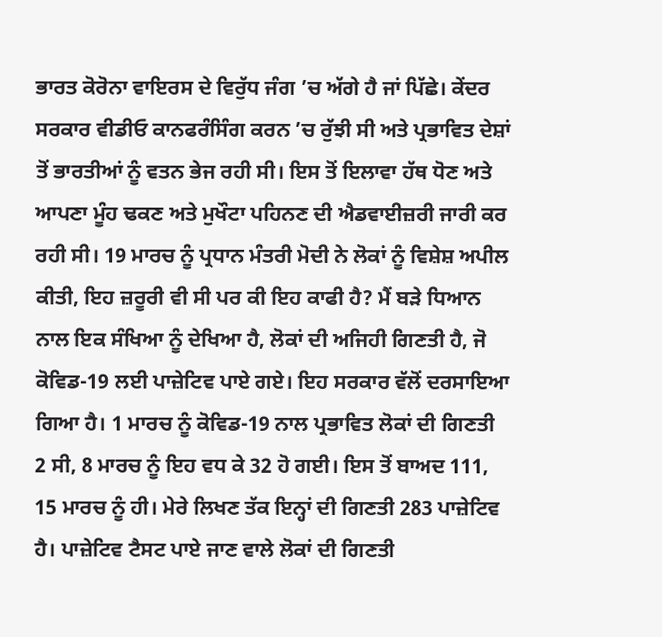ਭਾਰਤ ਕੋਰੋਨਾ ਵਾਇਰਸ ਦੇ ਵਿਰੁੱਧ ਜੰਗ ’ਚ ਅੱਗੇ ਹੈ ਜਾਂ ਪਿੱਛੇ। ਕੇਂਦਰ ਸਰਕਾਰ ਵੀਡੀਓ ਕਾਨਫਰੰਸਿੰਗ ਕਰਨ ’ਚ ਰੁੱਝੀ ਸੀ ਅਤੇ ਪ੍ਰਭਾਵਿਤ ਦੇਸ਼ਾਂ ਤੋਂ ਭਾਰਤੀਆਂ ਨੂੰ ਵਤਨ ਭੇਜ ਰਹੀ ਸੀ। ਇਸ ਤੋਂ ਇਲਾਵਾ ਹੱਥ ਧੋਣ ਅਤੇ ਆਪਣਾ ਮੂੰਹ ਢਕਣ ਅਤੇ ਮੁਖੌਟਾ ਪਹਿਨਣ ਦੀ ਐਡਵਾਈਜ਼ਰੀ ਜਾਰੀ ਕਰ ਰਹੀ ਸੀ। 19 ਮਾਰਚ ਨੂੰ ਪ੍ਰਧਾਨ ਮੰਤਰੀ ਮੋਦੀ ਨੇ ਲੋਕਾਂ ਨੂੰ ਵਿਸ਼ੇਸ਼ ਅਪੀਲ ਕੀਤੀ, ਇਹ ਜ਼ਰੂਰੀ ਵੀ ਸੀ ਪਰ ਕੀ ਇਹ ਕਾਫੀ ਹੈ? ਮੈਂ ਬੜੇ ਧਿਆਨ ਨਾਲ ਇਕ ਸੰਖਿਆ ਨੂੰ ਦੇਖਿਆ ਹੈ, ਲੋਕਾਂ ਦੀ ਅਜਿਹੀ ਗਿਣਤੀ ਹੈ, ਜੋ ਕੋਵਿਡ-19 ਲਈ ਪਾਜ਼ੇਟਿਵ ਪਾਏ ਗਏ। ਇਹ ਸਰਕਾਰ ਵੱਲੋਂ ਦਰਸਾਇਆ ਗਿਆ ਹੈ। 1 ਮਾਰਚ ਨੂੰ ਕੋਵਿਡ-19 ਨਾਲ ਪ੍ਰਭਾਵਿਤ ਲੋਕਾਂ ਦੀ ਗਿਣਤੀ 2 ਸੀ, 8 ਮਾਰਚ ਨੂੰ ਇਹ ਵਧ ਕੇ 32 ਹੋ ਗਈ। ਇਸ ਤੋਂ ਬਾਅਦ 111, 15 ਮਾਰਚ ਨੂੰ ਹੀ। ਮੇਰੇ ਲਿਖਣ ਤੱਕ ਇਨ੍ਹਾਂ ਦੀ ਗਿਣਤੀ 283 ਪਾਜ਼ੇਟਿਵ ਹੈ। ਪਾਜ਼ੇਟਿਵ ਟੈਸਟ ਪਾਏ ਜਾਣ ਵਾਲੇ ਲੋਕਾਂ ਦੀ ਗਿਣਤੀ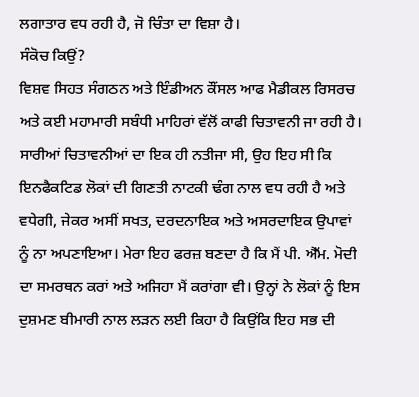ਲਗਾਤਾਰ ਵਧ ਰਹੀ ਹੈ, ਜੋ ਚਿੰਤਾ ਦਾ ਵਿਸ਼ਾ ਹੈ।
ਸੰਕੋਚ ਕਿਉਂ?
ਵਿਸ਼ਵ ਸਿਹਤ ਸੰਗਠਨ ਅਤੇ ਇੰਡੀਅਨ ਕੌਂਸਲ ਆਫ ਮੈਡੀਕਲ ਰਿਸਰਚ ਅਤੇ ਕਈ ਮਹਾਮਾਰੀ ਸਬੰਧੀ ਮਾਹਿਰਾਂ ਵੱਲੋਂ ਕਾਫੀ ਚਿਤਾਵਨੀ ਜਾ ਰਹੀ ਹੈ। ਸਾਰੀਆਂ ਚਿਤਾਵਨੀਆਂ ਦਾ ਇਕ ਹੀ ਨਤੀਜਾ ਸੀ, ਉਹ ਇਹ ਸੀ ਕਿ ਇਨਫੈਕਟਿਡ ਲੋਕਾਂ ਦੀ ਗਿਣਤੀ ਨਾਟਕੀ ਢੰਗ ਨਾਲ ਵਧ ਰਹੀ ਹੈ ਅਤੇ ਵਧੇਗੀ, ਜੇਕਰ ਅਸੀਂ ਸਖਤ, ਦਰਦਨਾਇਕ ਅਤੇ ਅਸਰਦਾਇਕ ਉਪਾਵਾਂ ਨੂੰ ਨਾ ਅਪਣਾਇਆ। ਮੇਰਾ ਇਹ ਫਰਜ਼ ਬਣਦਾ ਹੈ ਕਿ ਮੈਂ ਪੀ. ਐੱਮ. ਮੋਦੀ ਦਾ ਸਮਰਥਨ ਕਰਾਂ ਅਤੇ ਅਜਿਹਾ ਮੈਂ ਕਰਾਂਗਾ ਵੀ। ਉਨ੍ਹਾਂ ਨੇ ਲੋਕਾਂ ਨੂੰ ਇਸ ਦੁਸ਼ਮਣ ਬੀਮਾਰੀ ਨਾਲ ਲੜਨ ਲਈ ਕਿਹਾ ਹੈ ਕਿਉਂਕਿ ਇਹ ਸਭ ਦੀ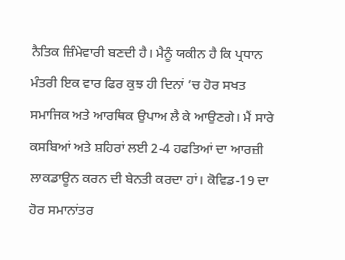ਨੈਤਿਕ ਜ਼ਿੰਮੇਵਾਰੀ ਬਣਦੀ ਹੈ। ਮੈਨੂੰ ਯਕੀਨ ਹੈ ਕਿ ਪ੍ਰਧਾਨ ਮੰਤਰੀ ਇਕ ਵਾਰ ਫਿਰ ਕੁਝ ਹੀ ਦਿਨਾਂ ’ਚ ਹੋਰ ਸਖਤ ਸਮਾਜਿਕ ਅਤੇ ਆਰਥਿਕ ਉਪਾਅ ਲੈ ਕੇ ਆਉਣਗੇ। ਮੈਂ ਸਾਰੇ ਕਸਬਿਆਂ ਅਤੇ ਸ਼ਹਿਰਾਂ ਲਈ 2-4 ਹਫਤਿਆਂ ਦਾ ਆਰਜ਼ੀ ਲਾਕਡਾਊਨ ਕਰਨ ਦੀ ਬੇਨਤੀ ਕਰਦਾ ਹਾਂ। ਕੋਵਿਡ-19 ਦਾ ਹੋਰ ਸਮਾਨਾਂਤਰ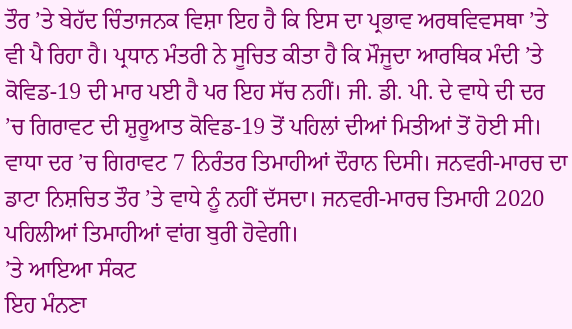ਤੌਰ ’ਤੇ ਬੇਹੱਦ ਚਿੰਤਾਜਨਕ ਵਿਸ਼ਾ ਇਹ ਹੈ ਕਿ ਇਸ ਦਾ ਪ੍ਰਭਾਵ ਅਰਥਵਿਵਸਥਾ ’ਤੇ ਵੀ ਪੈ ਰਿਹਾ ਹੈ। ਪ੍ਰਧਾਨ ਮੰਤਰੀ ਨੇ ਸੂਚਿਤ ਕੀਤਾ ਹੈ ਕਿ ਮੌਜੂਦਾ ਆਰਥਿਕ ਮੰਦੀ ’ਤੇ ਕੋਵਿਡ-19 ਦੀ ਮਾਰ ਪਈ ਹੈ ਪਰ ਇਹ ਸੱਚ ਨਹੀਂ। ਜੀ. ਡੀ. ਪੀ. ਦੇ ਵਾਧੇ ਦੀ ਦਰ ’ਚ ਗਿਰਾਵਟ ਦੀ ਸ਼ੁਰੂਆਤ ਕੋਵਿਡ-19 ਤੋਂ ਪਹਿਲਾਂ ਦੀਆਂ ਮਿਤੀਆਂ ਤੋਂ ਹੋਈ ਸੀ। ਵਾਧਾ ਦਰ ’ਚ ਗਿਰਾਵਟ 7 ਨਿਰੰਤਰ ਤਿਮਾਹੀਆਂ ਦੌਰਾਨ ਦਿਸੀ। ਜਨਵਰੀ-ਮਾਰਚ ਦਾ ਡਾਟਾ ਨਿਸ਼ਚਿਤ ਤੌਰ ’ਤੇ ਵਾਧੇ ਨੂੰ ਨਹੀਂ ਦੱਸਦਾ। ਜਨਵਰੀ-ਮਾਰਚ ਤਿਮਾਹੀ 2020 ਪਹਿਲੀਆਂ ਤਿਮਾਹੀਆਂ ਵਾਂਗ ਬੁਰੀ ਹੋਵੇਗੀ।
’ਤੇ ਆਇਆ ਸੰਕਟ
ਇਹ ਮੰਨਣਾ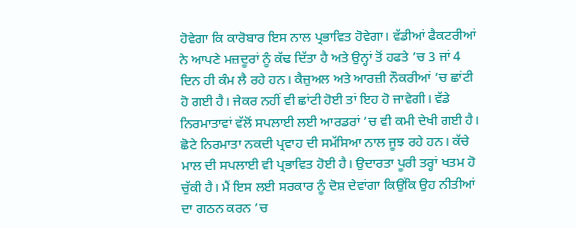ਹੋਵੇਗਾ ਕਿ ਕਾਰੋਬਾਰ ਇਸ ਨਾਲ ਪ੍ਰਭਾਵਿਤ ਹੋਵੇਗਾ। ਵੱਡੀਆਂ ਫੈਕਟਰੀਆਂ ਨੇ ਆਪਣੇ ਮਜ਼ਦੂਰਾਂ ਨੂੰ ਕੱਢ ਦਿੱਤਾ ਹੈ ਅਤੇ ਉਨ੍ਹਾਂ ਤੋਂ ਹਫਤੇ ’ਚ 3 ਜਾਂ 4 ਦਿਨ ਹੀ ਕੰਮ ਲੈ ਰਹੇ ਹਨ। ਕੈਜ਼ੁਅਲ ਅਤੇ ਆਰਜ਼ੀ ਨੌਕਰੀਆਂ ’ਚ ਛਾਂਟੀ ਹੋ ਗਈ ਹੈ। ਜੇਕਰ ਨਹੀਂ ਵੀ ਛਾਂਟੀ ਹੋਈ ਤਾਂ ਇਹ ਹੋ ਜਾਵੇਗੀ। ਵੱਡੇ ਨਿਰਮਾਤਾਵਾਂ ਵੱਲੋਂ ਸਪਲਾਈ ਲਈ ਆਰਡਰਾਂ ’ਚ ਵੀ ਕਮੀ ਦੇਖੀ ਗਈ ਹੈ। ਛੋਟੇ ਨਿਰਮਾਤਾ ਨਕਦੀ ਪ੍ਰਵਾਹ ਦੀ ਸਮੱਸਿਆ ਨਾਲ ਜੂਝ ਰਹੇ ਹਨ। ਕੱਚੇ ਮਾਲ ਦੀ ਸਪਲਾਈ ਵੀ ਪ੍ਰਭਾਵਿਤ ਹੋਈ ਹੈ। ਉਦਾਰਤਾ ਪੂਰੀ ਤਰ੍ਹਾਂ ਖਤਮ ਹੋ ਚੁੱਕੀ ਹੈ। ਮੈਂ ਇਸ ਲਈ ਸਰਕਾਰ ਨੂੰ ਦੋਸ਼ ਦੇਵਾਂਗਾ ਕਿਉਂਕਿ ਉਹ ਨੀਤੀਆਂ ਦਾ ਗਠਨ ਕਰਨ ’ਚ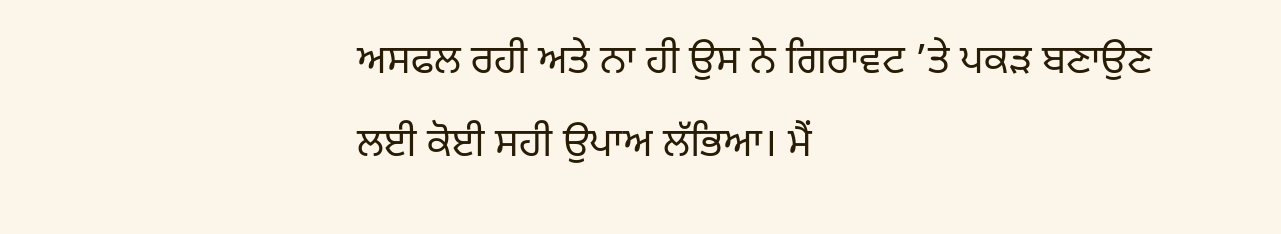ਅਸਫਲ ਰਹੀ ਅਤੇ ਨਾ ਹੀ ਉਸ ਨੇ ਗਿਰਾਵਟ ’ਤੇ ਪਕੜ ਬਣਾਉਣ ਲਈ ਕੋਈ ਸਹੀ ਉਪਾਅ ਲੱਭਿਆ। ਮੈਂ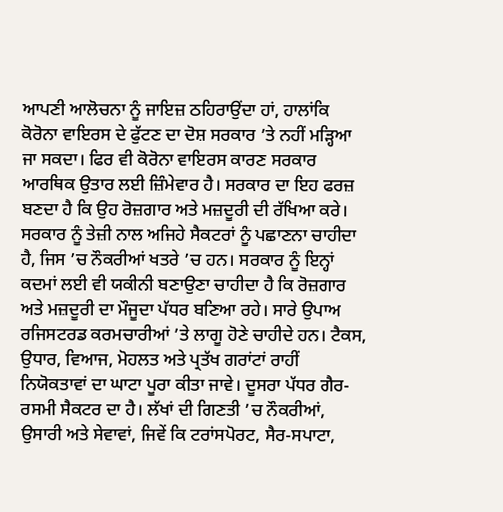ਆਪਣੀ ਆਲੋਚਨਾ ਨੂੰ ਜਾਇਜ਼ ਠਹਿਰਾਉਂਦਾ ਹਾਂ, ਹਾਲਾਂਕਿ ਕੋਰੋਨਾ ਵਾਇਰਸ ਦੇ ਫੁੱਟਣ ਦਾ ਦੋਸ਼ ਸਰਕਾਰ ’ਤੇ ਨਹੀਂ ਮੜ੍ਹਿਆ ਜਾ ਸਕਦਾ। ਫਿਰ ਵੀ ਕੋਰੋਨਾ ਵਾਇਰਸ ਕਾਰਣ ਸਰਕਾਰ ਆਰਥਿਕ ਉਤਾਰ ਲਈ ਜ਼ਿੰਮੇਵਾਰ ਹੈ। ਸਰਕਾਰ ਦਾ ਇਹ ਫਰਜ਼ ਬਣਦਾ ਹੈ ਕਿ ਉਹ ਰੋਜ਼ਗਾਰ ਅਤੇ ਮਜ਼ਦੂਰੀ ਦੀ ਰੱਖਿਆ ਕਰੇ। ਸਰਕਾਰ ਨੂੰ ਤੇਜ਼ੀ ਨਾਲ ਅਜਿਹੇ ਸੈਕਟਰਾਂ ਨੂੰ ਪਛਾਣਨਾ ਚਾਹੀਦਾ ਹੈ, ਜਿਸ ’ਚ ਨੌਕਰੀਆਂ ਖਤਰੇ ’ਚ ਹਨ। ਸਰਕਾਰ ਨੂੰ ਇਨ੍ਹਾਂ ਕਦਮਾਂ ਲਈ ਵੀ ਯਕੀਨੀ ਬਣਾਉਣਾ ਚਾਹੀਦਾ ਹੈ ਕਿ ਰੋਜ਼ਗਾਰ ਅਤੇ ਮਜ਼ਦੂਰੀ ਦਾ ਮੌਜੂਦਾ ਪੱਧਰ ਬਣਿਆ ਰਹੇ। ਸਾਰੇ ਉਪਾਅ ਰਜਿਸਟਰਡ ਕਰਮਚਾਰੀਆਂ ’ਤੇ ਲਾਗੂ ਹੋਣੇ ਚਾਹੀਦੇ ਹਨ। ਟੈਕਸ, ਉਧਾਰ, ਵਿਆਜ, ਮੋਹਲਤ ਅਤੇ ਪ੍ਰਤੱਖ ਗਰਾਂਟਾਂ ਰਾਹੀਂ ਨਿਯੋਕਤਾਵਾਂ ਦਾ ਘਾਟਾ ਪੂਰਾ ਕੀਤਾ ਜਾਵੇ। ਦੂਸਰਾ ਪੱਧਰ ਗੈਰ-ਰਸਮੀ ਸੈਕਟਰ ਦਾ ਹੈ। ਲੱਖਾਂ ਦੀ ਗਿਣਤੀ ’ਚ ਨੌਕਰੀਆਂ, ਉਸਾਰੀ ਅਤੇ ਸੇਵਾਵਾਂ, ਜਿਵੇਂ ਕਿ ਟਰਾਂਸਪੋਰਟ, ਸੈਰ-ਸਪਾਟਾ,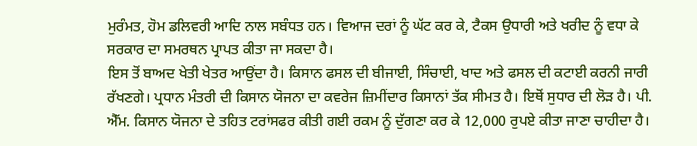ਮੁਰੰਮਤ, ਹੋਮ ਡਲਿਵਰੀ ਆਦਿ ਨਾਲ ਸਬੰਧਤ ਹਨ। ਵਿਆਜ ਦਰਾਂ ਨੂੰ ਘੱਟ ਕਰ ਕੇ, ਟੈਕਸ ਉਧਾਰੀ ਅਤੇ ਖਰੀਦ ਨੂੰ ਵਧਾ ਕੇ ਸਰਕਾਰ ਦਾ ਸਮਰਥਨ ਪ੍ਰਾਪਤ ਕੀਤਾ ਜਾ ਸਕਦਾ ਹੈ।
ਇਸ ਤੋਂ ਬਾਅਦ ਖੇਤੀ ਖੇਤਰ ਆਉਂਦਾ ਹੈ। ਕਿਸਾਨ ਫਸਲ ਦੀ ਬੀਜਾਈ, ਸਿੰਚਾਈ, ਖਾਦ ਅਤੇ ਫਸਲ ਦੀ ਕਟਾਈ ਕਰਨੀ ਜਾਰੀ ਰੱਖਣਗੇ। ਪ੍ਰਧਾਨ ਮੰਤਰੀ ਦੀ ਕਿਸਾਨ ਯੋਜਨਾ ਦਾ ਕਵਰੇਜ ਜ਼ਿਮੀਂਦਾਰ ਕਿਸਾਨਾਂ ਤੱਕ ਸੀਮਤ ਹੈ। ਇਥੋਂ ਸੁਧਾਰ ਦੀ ਲੋੜ ਹੈ। ਪੀ. ਐੱਮ. ਕਿਸਾਨ ਯੋਜਨਾ ਦੇ ਤਹਿਤ ਟਰਾਂਸਫਰ ਕੀਤੀ ਗਈ ਰਕਮ ਨੂੰ ਦੁੱਗਣਾ ਕਰ ਕੇ 12,000 ਰੁਪਏ ਕੀਤਾ ਜਾਣਾ ਚਾਹੀਦਾ ਹੈ।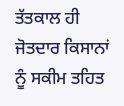ਤੱਤਕਾਲ ਹੀ ਜੋਤਦਾਰ ਕਿਸਾਨਾਂ ਨੂੰ ਸਕੀਮ ਤਹਿਤ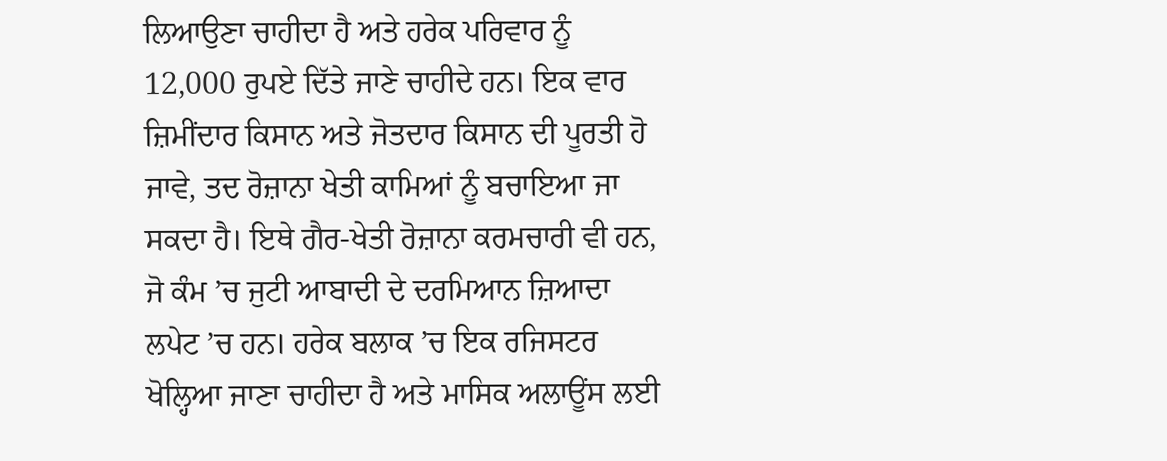ਲਿਆਉਣਾ ਚਾਹੀਦਾ ਹੈ ਅਤੇ ਹਰੇਕ ਪਰਿਵਾਰ ਨੂੰ 12,000 ਰੁਪਏ ਦਿੱਤੇ ਜਾਣੇ ਚਾਹੀਦੇ ਹਨ। ਇਕ ਵਾਰ ਜ਼ਿਮੀਂਦਾਰ ਕਿਸਾਨ ਅਤੇ ਜੋਤਦਾਰ ਕਿਸਾਨ ਦੀ ਪੂਰਤੀ ਹੋ ਜਾਵੇ, ਤਦ ਰੋਜ਼ਾਨਾ ਖੇਤੀ ਕਾਮਿਆਂ ਨੂੰ ਬਚਾਇਆ ਜਾ ਸਕਦਾ ਹੈ। ਇਥੇ ਗੈਰ-ਖੇਤੀ ਰੋਜ਼ਾਨਾ ਕਰਮਚਾਰੀ ਵੀ ਹਨ, ਜੋ ਕੰਮ ’ਚ ਜੁਟੀ ਆਬਾਦੀ ਦੇ ਦਰਮਿਆਨ ਜ਼ਿਆਦਾ ਲਪੇਟ ’ਚ ਹਨ। ਹਰੇਕ ਬਲਾਕ ’ਚ ਇਕ ਰਜਿਸਟਰ ਖੋਲ੍ਹਿਆ ਜਾਣਾ ਚਾਹੀਦਾ ਹੈ ਅਤੇ ਮਾਸਿਕ ਅਲਾਊਂਸ ਲਈ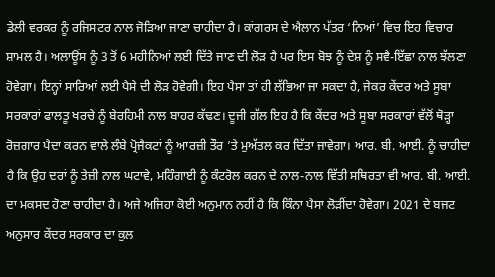ਡੇਲੀ ਵਰਕਰ ਨੂੰ ਰਜਿਸਟਰ ਨਾਲ ਜੋੜਿਆ ਜਾਣਾ ਚਾਹੀਦਾ ਹੈ। ਕਾਂਗਰਸ ਦੇ ਐਲਾਨ ਪੱਤਰ ‘ਨਿਆਂ’ ਵਿਚ ਇਹ ਵਿਚਾਰ ਸ਼ਾਮਲ ਹੈ। ਅਲਾਊਂਸ ਨੂੰ 3 ਤੋਂ 6 ਮਹੀਨਿਆਂ ਲਈ ਦਿੱਤੇ ਜਾਣ ਦੀ ਲੋੜ ਹੈ ਪਰ ਇਸ ਬੋਝ ਨੂੰ ਦੇਸ਼ ਨੂੰ ਸਵੈ-ਇੱਛਾ ਨਾਲ ਝੱਲਣਾ ਹੋਵੇਗਾ। ਇਨ੍ਹਾਂ ਸਾਰਿਆਂ ਲਈ ਪੈਸੇ ਦੀ ਲੋੜ ਹੋਵੇਗੀ। ਇਹ ਪੈਸਾ ਤਾਂ ਹੀ ਲੱਭਿਆ ਜਾ ਸਕਦਾ ਹੈ, ਜੇਕਰ ਕੇਂਦਰ ਅਤੇ ਸੂਬਾ ਸਰਕਾਰਾਂ ਫਾਲਤੂ ਖਰਚੇ ਨੂੰ ਬੇਰਹਿਮੀ ਨਾਲ ਬਾਹਰ ਕੱਢਣ। ਦੂਜੀ ਗੱਲ ਇਹ ਹੈ ਕਿ ਕੇਂਦਰ ਅਤੇ ਸੂਬਾ ਸਰਕਾਰਾਂ ਵੱਲੋਂ ਥੋੜ੍ਹਾ ਰੋਜ਼ਗਾਰ ਪੈਦਾ ਕਰਨ ਵਾਲੇ ਲੰਬੇ ਪ੍ਰੋਜੈਕਟਾਂ ਨੂੰ ਆਰਜ਼ੀ ਤੌਰ ’ਤੇ ਮੁਅੱਤਲ ਕਰ ਦਿੱਤਾ ਜਾਵੇਗਾ। ਆਰ. ਬੀ. ਆਈ. ਨੂੰ ਚਾਹੀਦਾ ਹੈ ਕਿ ਉਹ ਦਰਾਂ ਨੂੰ ਤੇਜ਼ੀ ਨਾਲ ਘਟਾਵੇ, ਮਹਿੰਗਾਈ ਨੂੰ ਕੰਟਰੋਲ ਕਰਨ ਦੇ ਨਾਲ-ਨਾਲ ਵਿੱਤੀ ਸਥਿਰਤਾ ਵੀ ਆਰ. ਬੀ. ਆਈ. ਦਾ ਮਕਸਦ ਹੋਣਾ ਚਾਹੀਦਾ ਹੈ। ਅਜੇ ਅਜਿਹਾ ਕੋਈ ਅਨੁਮਾਨ ਨਹੀਂ ਹੈ ਕਿ ਕਿੰਨਾ ਪੈਸਾ ਲੋੜੀਂਦਾ ਹੋਵੇਗਾ। 2021 ਦੇ ਬਜਟ ਅਨੁਸਾਰ ਕੇਂਦਰ ਸਰਕਾਰ ਦਾ ਕੁਲ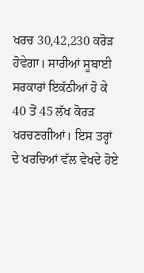ਖਰਚ 30,42,230 ਕਰੋੜ ਹੋਵੇਗਾ। ਸਾਰੀਆਂ ਸੂਬਾਈ ਸਰਕਾਰਾਂ ਇਕੱਠੀਆਂ ਹੋ ਕੇ 40 ਤੋਂ 45 ਲੱਖ ਕੋਰੜ ਖਰਚਣਗੀਆਂ। ਇਸ ਤਰ੍ਹਾਂ ਦੇ ਖਰਚਿਆਂ ਵੱਲ ਵੇਖਦੇ ਹੋਏ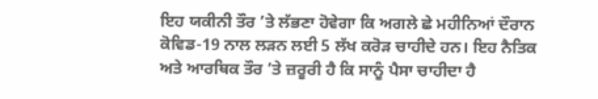ਇਹ ਯਕੀਨੀ ਤੌਰ ’ਤੇ ਲੱਭਣਾ ਹੋਵੇਗਾ ਕਿ ਅਗਲੇ ਛੇ ਮਹੀਨਿਆਂ ਦੌਰਾਨ ਕੋਵਿਡ-19 ਨਾਲ ਲੜਨ ਲਈ 5 ਲੱਖ ਕਰੋੜ ਚਾਹੀਦੇ ਹਨ। ਇਹ ਨੈਤਿਕ ਅਤੇ ਆਰਥਿਕ ਤੌਰ ’ਤੇ ਜ਼ਰੂਰੀ ਹੈ ਕਿ ਸਾਨੂੰ ਪੈਸਾ ਚਾਹੀਦਾ ਹੈ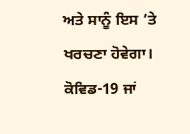ਅਤੇ ਸਾਨੂੰ ਇਸ ’ਤੇ ਖਰਚਣਾ ਹੋਵੇਗਾ।
ਕੋਵਿਡ-19 ਜਾਂ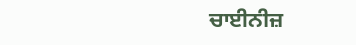ਚਾਈਨੀਜ਼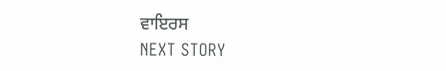ਵਾਇਰਸ
NEXT STORY